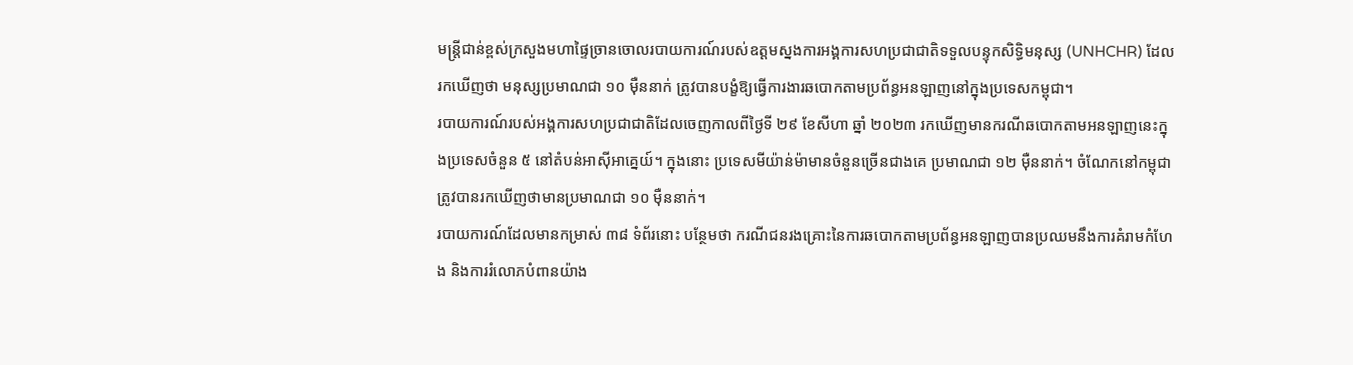មន្ត្រីជាន់ខ្ពស់ក្រសួងមហាផ្ទៃច្រានចោលរបាយការណ៍របស់ឧត្តមស្នងការអង្គការសហប្រជាជាតិទទួលបន្ទុកសិទ្ធិមនុស្ស (UNHCHR) ដែលរកឃើញថា មនុស្សប្រមាណជា ១០ ម៉ឺននាក់ ត្រូវបានបង្ខំឱ្យធ្វើការងារឆបោកតាមប្រព័ន្ធអនឡាញនៅក្នុងប្រទេសកម្ពុជា។
របាយការណ៍របស់អង្គការសហប្រជាជាតិដែលចេញកាលពីថ្ងៃទី ២៩ ខែសីហា ឆ្នាំ ២០២៣ រកឃើញមានករណីឆបោកតាមអនឡាញនេះក្នុងប្រទេសចំនួន ៥ នៅតំបន់អាស៊ីអាគ្នេយ៍។ ក្នុងនោះ ប្រទេសមីយ៉ាន់ម៉ាមានចំនួនច្រើនជាងគេ ប្រមាណជា ១២ ម៉ឺននាក់។ ចំណែកនៅកម្ពុជាត្រូវបានរកឃើញថាមានប្រមាណជា ១០ ម៉ឺននាក់។
របាយការណ៍ដែលមានកម្រាស់ ៣៨ ទំព័រនោះ បន្ថែមថា ករណីជនរងគ្រោះនៃការឆបោកតាមប្រព័ន្ធអនឡាញបានប្រឈមនឹងការគំរាមកំហែង និងការរំលោភបំពានយ៉ាង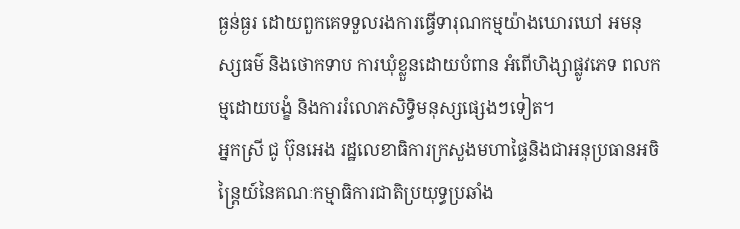ធ្ងន់ធ្ងរ ដោយពួកគេទទួលរងការធ្វើទារុណកម្មយ៉ាងឃោរឃៅ អមនុស្សធម៌ និងថោកទាប ការឃុំខ្លួនដោយបំពាន អំពើហិង្សាផ្លូវភេទ ពលកម្មដោយបង្ខំ និងការរំលោភសិទ្ធិមនុស្សផ្សេងៗទៀត។
អ្នកស្រី ជូ ប៊ុនអេង រដ្ឋលេខាធិការក្រសួងមហាផ្ទៃនិងជាអនុប្រធានអចិន្ត្រៃយ៍នៃគណៈកម្មាធិការជាតិប្រយុទ្ធប្រឆាំង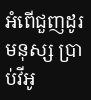អំពើជួញដូរមនុស្ស ប្រាប់វីអូ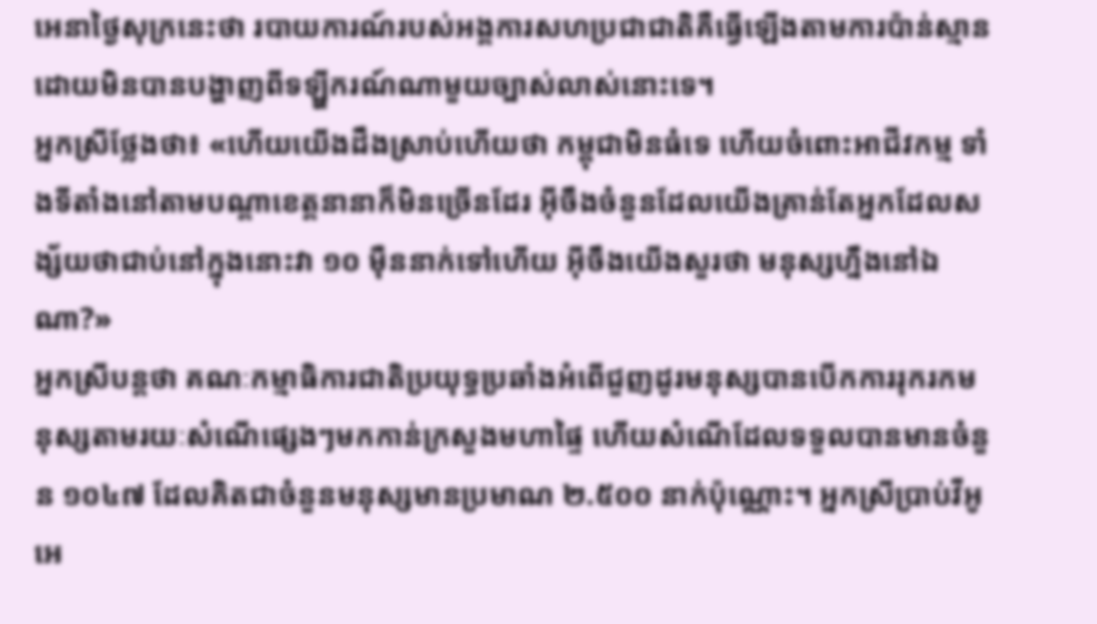អេនាថ្ងៃសុក្រនេះថា របាយការណ៍របស់អង្គការសហប្រជាជាតិគឺធ្វើឡើងតាមការប៉ាន់ស្មាន ដោយមិនបានបង្ហាញពីទឡ្ហីករណ៍ណាមួយច្បាស់លាស់នោះទេ។
អ្នកស្រីថ្លែងថា៖ «ហើយយើងដឹងស្រាប់ហើយថា កម្ពុជាមិនធំទេ ហើយចំពោះអាជីវកម្ម ទាំងទីតាំងនៅតាមបណ្តាខេត្តនានាក៏មិនច្រើនដែរ អ៊ីចឹងចំនួនដែលយើងគ្រាន់តែអ្នកដែលសង្ស័យថាជាប់នៅក្នុងនោះវា ១០ ម៉ឺននាក់ទៅហើយ អ៊ីចឹងយើងសួរថា មនុស្សហ្នឹងនៅឯណា?»
អ្នកស្រីបន្តថា គណៈកម្មាធិការជាតិប្រយុទ្ធប្រឆាំងអំពើជួញដូរមនុស្សបានបើកការរុករកមនុស្សតាមរយៈសំណើផ្សេងៗមកកាន់ក្រសួងមហាផ្ទៃ ហើយសំណើដែលទទួលបានមានចំនួន ១០៤៧ ដែលគិតជាចំនួនមនុស្សមានប្រមាណ ២.៥០០ នាក់ប៉ុណ្ណោះ។ អ្នកស្រីប្រាប់វីអូអេ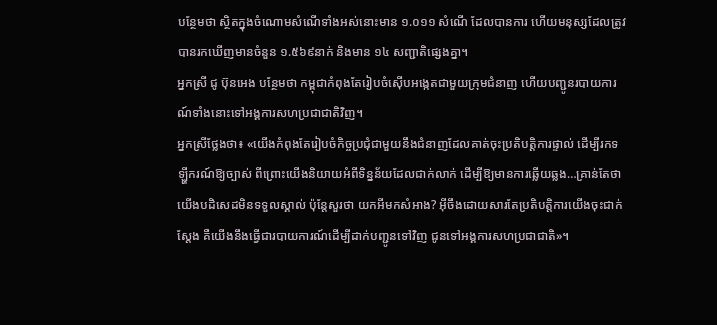បន្ថែមថា ស្ថិតក្នុងចំណោមសំណើទាំងអស់នោះមាន ១.០១១ សំណើ ដែលបានការ ហើយមនុស្សដែលត្រូវបានរកឃើញមានចំនួន ១.៥៦៩នាក់ និងមាន ១៤ សញ្ជាតិផ្សេងគ្នា។
អ្នកស្រី ជូ ប៊ុនអេង បន្ថែមថា កម្ពុជាកំពុងតែរៀបចំស៊ើបអង្កេតជាមួយក្រុមជំនាញ ហើយបញ្ជូនរបាយការណ៍ទាំងនោះទៅអង្គការសហប្រជាជាតិវិញ។
អ្នកស្រីថ្លែងថា៖ «យើងកំពុងតែរៀបចំកិច្ចប្រជុំជាមួយនឹងជំនាញដែលគាត់ចុះប្រតិបតិ្តការផ្ទាល់ ដើម្បីរកទឡ្ហីករណ៍ឱ្យច្បាស់ ពីព្រោះយើងនិយាយអំពីទិន្នន័យដែលជាក់លាក់ ដើម្បីឱ្យមានការឆ្លើយឆ្លង…គ្រាន់តែថាយើងបដិសេដមិនទទួលស្គាល់ ប៉ុន្តែសួរថា យកអីមកសំអាង? អ៊ីចឹងដោយសារតែប្រតិបត្តិការយើងចុះជាក់ស្តែង គឺយើងនឹងធ្វើជារបាយការណ៍ដើម្បីដាក់បញ្ជូនទៅវិញ ជូនទៅអង្គការសហប្រជាជាតិ»។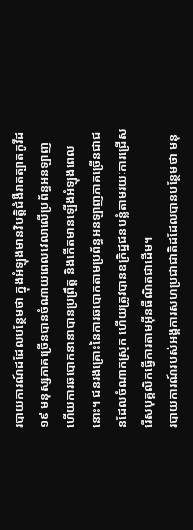របាយការណ៍ដដែលបន្ថែមថា ក្នុងអំឡុងមានវិបត្តិជំងឺរាតត្បាតកូវីដ១៩ មនុស្សភាគច្រើនបានចំណាយពេលវេលាលើប្រព័ន្ធអនឡាញ ហើយការឆបោកនានាបានប្រព្រឹត្ត និងកើតមានឡើងអំឡុងពេលនោះ។ ជនរងគ្រោះនៃការឆបោកតាមប្រព័ន្ធអនឡាញភាគច្រើនជាជនដែលចំណាកស្រុក ហើយត្រូវបានឧក្រិដ្ឋជនបន្លំតាមរយៈការជ្រើសរើសបុគ្គលិកធ្វើការតាមអ៊ីនធឺណិតជាដើម។
របាយការណ៍របស់អង្គការសហប្រជាជាតិដដែលបានបន្ថែមថា មនុ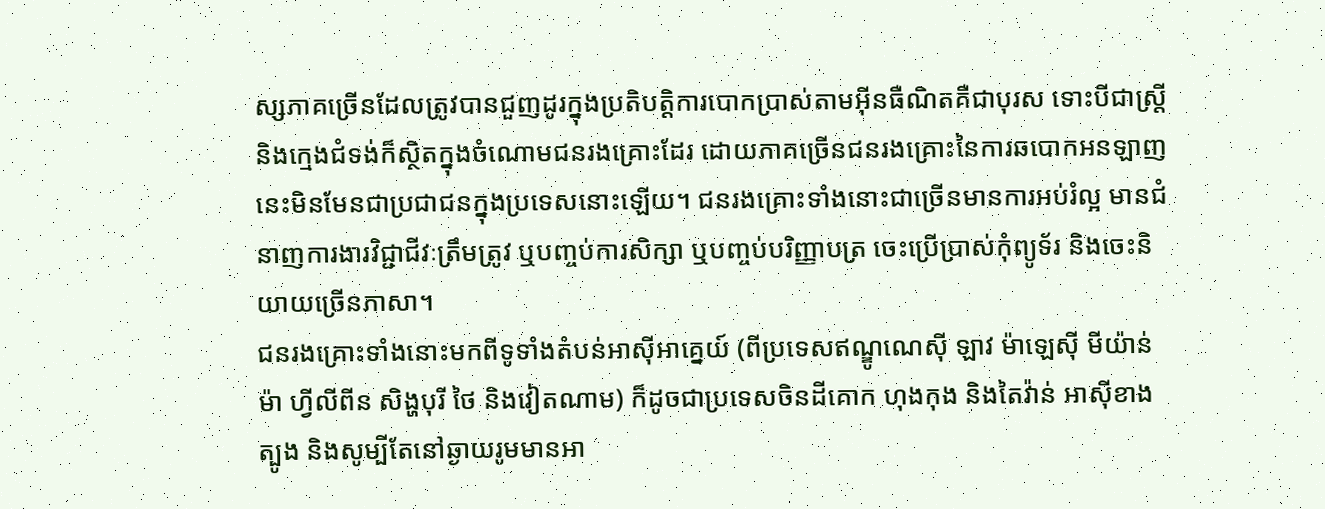ស្សភាគច្រើនដែលត្រូវបានជួញដូរក្នុងប្រតិបត្តិការបោកប្រាស់តាមអ៊ីនធឺណិតគឺជាបុរស ទោះបីជាស្ត្រី និងក្មេងជំទង់ក៏ស្ថិតក្នុងចំណោមជនរងគ្រោះដែរ ដោយភាគច្រើនជនរងគ្រោះនៃការឆបោកអនឡាញនេះមិនមែនជាប្រជាជនក្នុងប្រទេសនោះឡើយ។ ជនរងគ្រោះទាំងនោះជាច្រើនមានការអប់រំល្អ មានជំនាញការងារវិជ្ជាជីវៈត្រឹមត្រូវ ឬបញ្ចប់ការសិក្សា ឬបញ្ចប់បរិញ្ញាបត្រ ចេះប្រើប្រាស់កុំព្យូទ័រ និងចេះនិយាយច្រើនភាសា។
ជនរងគ្រោះទាំងនោះមកពីទូទាំងតំបន់អាស៊ីអាគ្នេយ៍ (ពីប្រទេសឥណ្ឌូណេស៊ី ឡាវ ម៉ាឡេស៊ី មីយ៉ាន់ម៉ា ហ្វីលីពីន សិង្ហបុរី ថៃ និងវៀតណាម) ក៏ដូចជាប្រទេសចិនដីគោក ហុងកុង និងតៃវ៉ាន់ អាស៊ីខាងត្បូង និងសូម្បីតែនៅឆ្ងាយរូមមានអា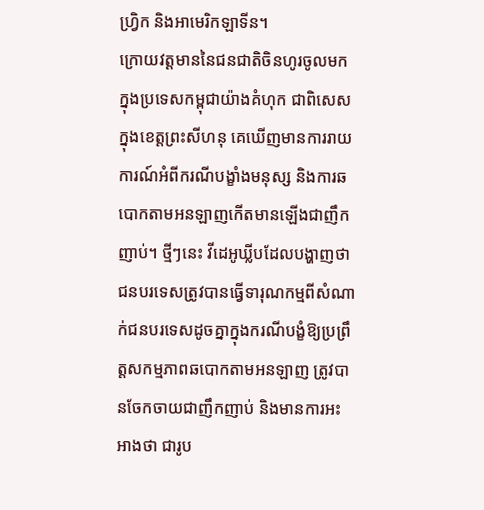ហ្វ្រិក និងអាមេរិកឡាទីន។
ក្រោយវត្តមាននៃជនជាតិចិនហូរចូលមកក្នុងប្រទេសកម្ពុជាយ៉ាងគំហុក ជាពិសេសក្នុងខេត្តព្រះសីហនុ គេឃើញមានការរាយការណ៍អំពីករណីបង្ខាំងមនុស្ស និងការឆបោកតាមអនឡាញកើតមានឡើងជាញឹកញាប់។ ថ្មីៗនេះ វីដេអូឃ្លីបដែលបង្ហាញថា ជនបរទេសត្រូវបានធ្វើទារុណកម្មពីសំណាក់ជនបរទេសដូចគ្នាក្នុងករណីបង្ខំឱ្យប្រព្រឹត្តសកម្មភាពឆបោកតាមអនឡាញ ត្រូវបានចែកចាយជាញឹកញាប់ និងមានការអះអាងថា ជារូប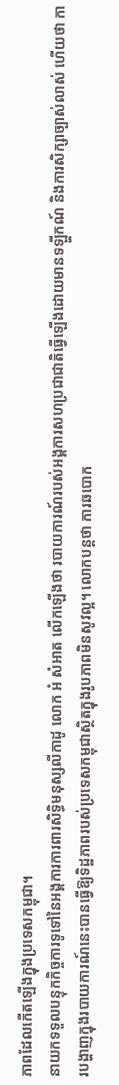ភាពដែលកើតឡើងក្នុងប្រទេសកម្ពុជា។
នាយកទទួលបន្ទុកកិច្ចការទូទៅនៃអង្គការការពារសិទ្ធិមនុស្សលីកាដូ លោក អំ សំអាត លើកឡើងថា របាយការណ៍របស់អង្គការសហប្រជាជាតិធ្វើឡើងដោយមានទឡ្ហីកណ៍ និងការសិក្សាច្បាស់លាស់ ហើយថា ការបង្ហាញក្នុងរបាយការណ៍នេះបានធ្វើឱ្យទិដ្ឋភាពរបស់ប្រទេសកម្ពុជាស្ថិតក្នុងរូបភាពមិនសូវល្អ។ លោកបន្តថា ការឆបោក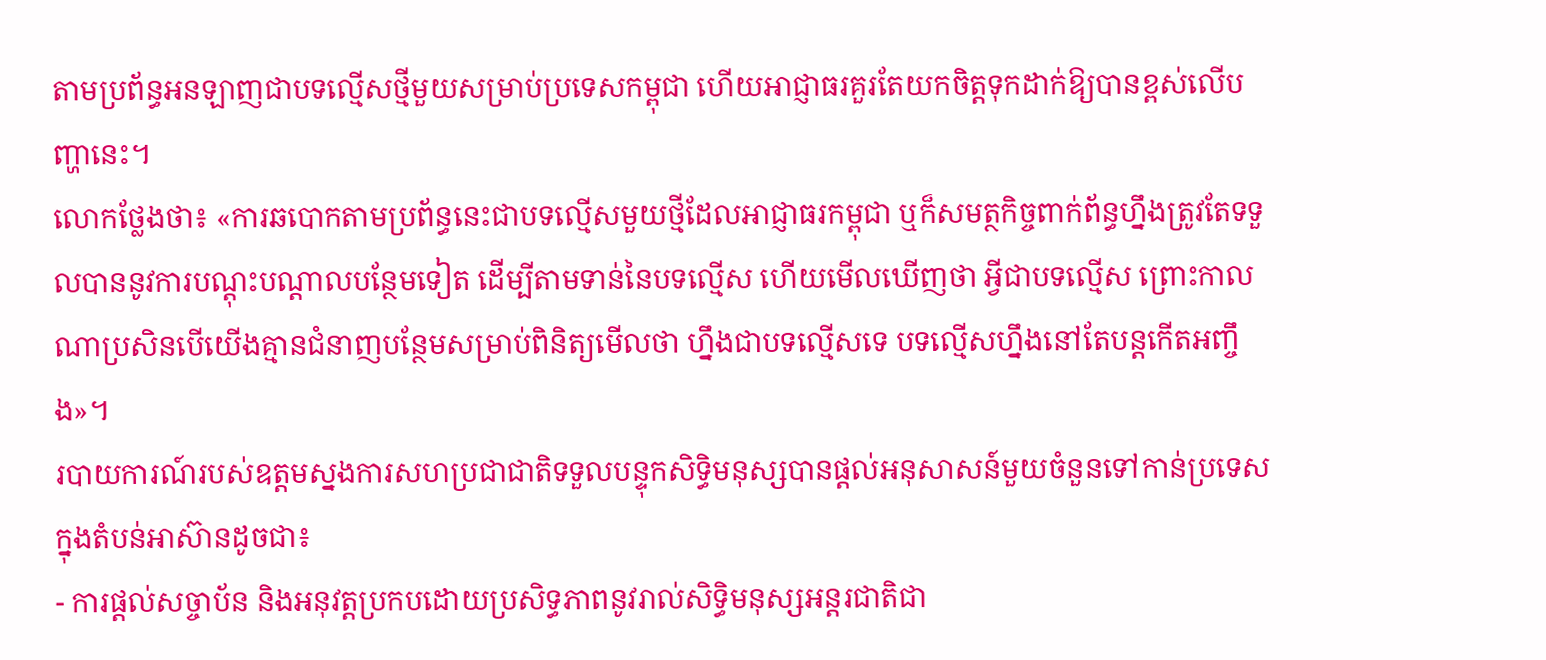តាមប្រព័ន្ធអនឡាញជាបទល្មើសថ្មីមួយសម្រាប់ប្រទេសកម្ពុជា ហើយអាជ្ញាធរគួរតែយកចិត្តទុកដាក់ឱ្យបានខ្ពស់លើបញ្ហានេះ។
លោកថ្លែងថា៖ «ការឆបោកតាមប្រព័ន្ធនេះជាបទល្មើសមួយថ្មីដែលអាជ្ញាធរកម្ពុជា ឬក៏សមត្ថកិច្ចពាក់ព័ន្ធហ្នឹងត្រូវតែទទួលបាននូវការបណ្តុះបណ្តាលបន្ថែមទៀត ដើម្បីតាមទាន់នៃបទល្មើស ហើយមើលឃើញថា អ្វីជាបទល្មើស ព្រោះកាលណាប្រសិនបើយើងគ្មានជំនាញបន្ថែមសម្រាប់ពិនិត្យមើលថា ហ្នឹងជាបទល្មើសទេ បទល្មើសហ្នឹងនៅតែបន្តកើតអញ្ចឹង»។
របាយការណ៍របស់ឧត្តមស្នងការសហប្រជាជាតិទទួលបន្ទុកសិទ្ធិមនុស្សបានផ្តល់អនុសាសន៍មួយចំនួនទៅកាន់ប្រទេសក្នុងតំបន់អាស៊ានដូចជា៖
- ការផ្តល់សច្ចាប័ន និងអនុវត្តប្រកបដោយប្រសិទ្ធភាពនូវរាល់សិទ្ធិមនុស្សអន្តរជាតិជា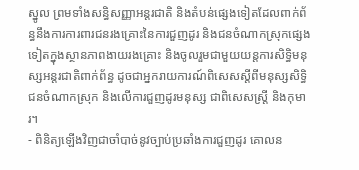ស្នូល ព្រមទាំងសន្ធិសញ្ញាអន្តរជាតិ និងតំបន់ផ្សេងទៀតដែលពាក់ព័ន្ធនឹងការការពារជនរងគ្រោះនៃការជួញដូរ និងជនចំណាកស្រុកផ្សេងទៀតក្នុងស្ថានភាពងាយរងគ្រោះ និងចូលរួមជាមួយយន្តការសិទ្ធិមនុស្សអន្តរជាតិពាក់ព័ន្ធ ដូចជាអ្នករាយការណ៍ពិសេសស្តីពីមនុស្សសិទ្ធិជនចំណាកស្រុក និងលើការជួញដូរមនុស្ស ជាពិសេសស្ត្រី និងកុមារ។
- ពិនិត្យឡើងវិញជាចាំបាច់នូវច្បាប់ប្រឆាំងការជួញដូរ គោលន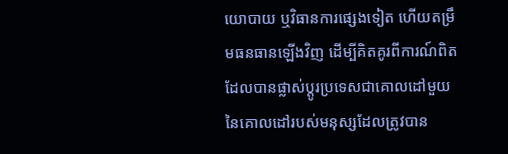យោបាយ ឬវិធានការផ្សេងទៀត ហើយតម្រឹមធនធានឡើងវិញ ដើម្បីគិតគូរពីការណ៍ពិតដែលបានផ្លាស់ប្តូរប្រទេសជាគោលដៅមួយនៃគោលដៅរបស់មនុស្សដែលត្រូវបាន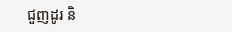ជួញដូរ និ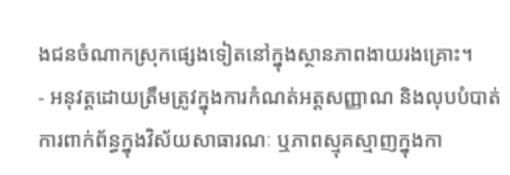ងជនចំណាកស្រុកផ្សេងទៀតនៅក្នុងស្ថានភាពងាយរងគ្រោះ។
- អនុវត្តដោយត្រឹមត្រូវក្នុងការកំណត់អត្តសញ្ញាណ និងលុបបំបាត់ការពាក់ព័ន្ធក្នុងវិស័យសាធារណៈ ឬភាពស្មុគស្មាញក្នុងកា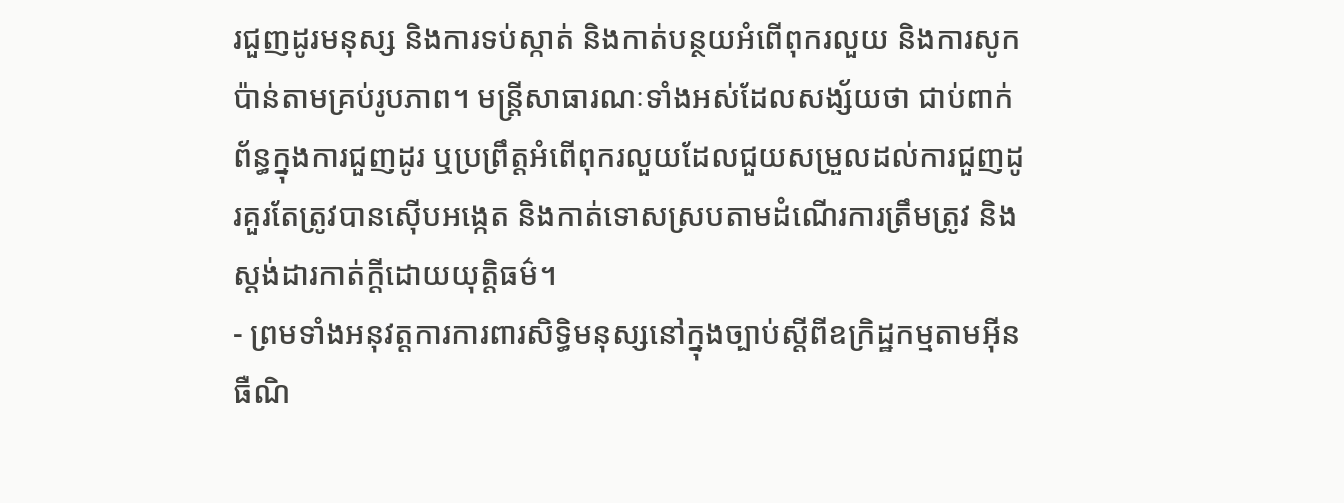រជួញដូរមនុស្ស និងការទប់ស្កាត់ និងកាត់បន្ថយអំពើពុករលួយ និងការសូកប៉ាន់តាមគ្រប់រូបភាព។ មន្ត្រីសាធារណៈទាំងអស់ដែលសង្ស័យថា ជាប់ពាក់ព័ន្ធក្នុងការជួញដូរ ឬប្រព្រឹត្តអំពើពុករលួយដែលជួយសម្រួលដល់ការជួញដូរគួរតែត្រូវបានស៊ើបអង្កេត និងកាត់ទោសស្របតាមដំណើរការត្រឹមត្រូវ និងស្តង់ដារកាត់ក្តីដោយយុត្តិធម៌។
- ព្រមទាំងអនុវត្តការការពារសិទ្ធិមនុស្សនៅក្នុងច្បាប់ស្តីពីឧក្រិដ្ឋកម្មតាមអ៊ីនធឺណិ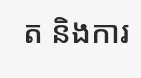ត និងការ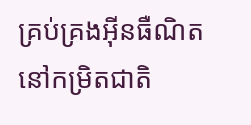គ្រប់គ្រងអ៊ីនធឺណិតនៅកម្រិតជាតិ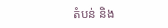តំបន់ និង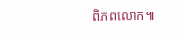ពិភពលោក៕